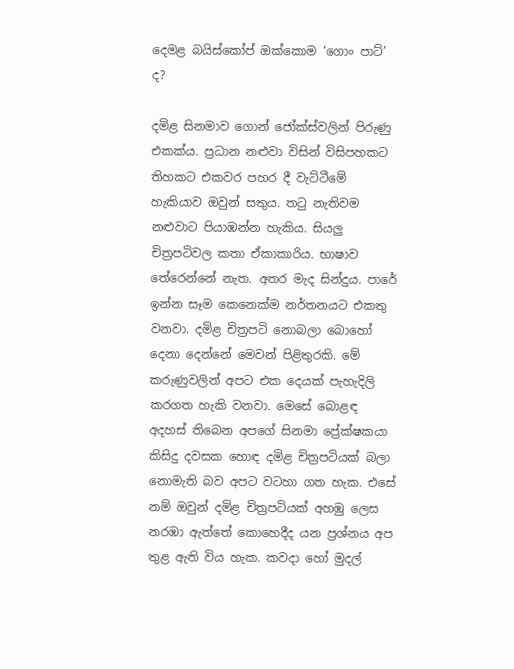දෙමළ බයිස්කෝප් ඔක්කොම ‘ගොං පාට්’ ද?

දමිළ සිනමාව ගොන් ජෝක්ස්වලින් පිරුණු එකක්ය. ප්‍රධාන නළුවා විසින් විසිපහකට තිහකට එකවර පහර දී වැට්ටීමේ හැකියාව ඔවුන් සතුය. තටු නැතිවම නළුවාට පියාඹන්න හැකිය. සියලු චිත්‍රපටිවල කතා ඒකාකාරිය. භාෂාව තේරෙන්නේ නැත. අතර මැද සින්දුය. පාරේ ඉන්න සෑම කෙනෙක්ම නර්තනයට එකතු වනවා. දමිළ චිත්‍රපටි නොබලා බොහෝ දෙනා දෙන්නේ මෙවන් පිළිතුරකි. මේ කරුණුවලින් අපට එක දෙයක් පැහැදිලි කරගත හැකි වනවා. මෙසේ බොළඳ අදහස් තිබෙන අපගේ සිනමා ප්‍රේක්ෂකයා කිසිදු දවසක හොඳ දමිළ චිත්‍රපටියක් බලා නොමැති බව අපට වටහා ගත හැක. එසේ නම් ඔවුන් දමිළ චිත්‍රපටියක් අහඹු ලෙස නරඹා ඇත්තේ කොහෙදීද යන ප්‍රශ්නය අප තුළ ඇති විය හැක. කවදා හෝ මුදල්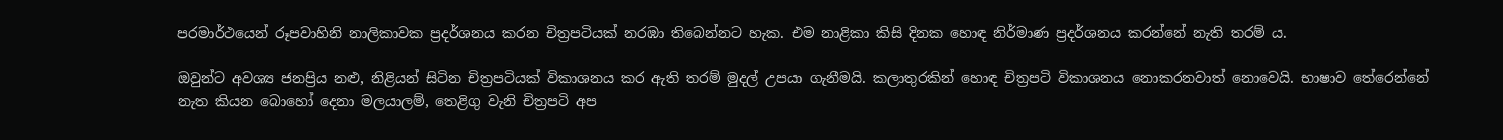පරමාර්ථයෙන් රූපවාහිනි නාලිකාවක ප්‍රදර්ශනය කරන චිත්‍රපටියක් නරඹා තිබෙන්නට හැක. එම නාළිකා කිසි දිනක හොඳ නිර්මාණ ප්‍රදර්ශනය කරන්නේ නැති තරම් ය.

ඔවුන්ට අවශ්‍ය ජනප්‍රිය නළු, නිළියන් සිටින චිත්‍රපටියක් විකාශනය කර ඇති තරම් මුදල් උපයා ගැනීමයි. කලාතුරකින් හොඳ චිත්‍රපටි විකාශනය නොකරනවාත් නොවෙයි. භාෂාව තේරෙන්නේ නැත කියන බොහෝ දෙනා මලයාලම්, තෙළිගු වැනි චිත්‍රපටි අප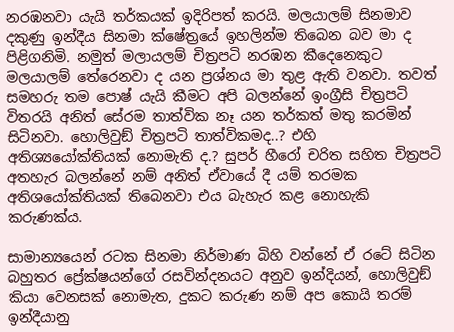නරඹනවා යැයි තර්කයක් ඉදිරිපත් කරයි. මලයාලම් සිනමාව දකුණු ඉන්දීය සිනමා ක්ෂේත්‍රයේ ඉහලින්ම තිබෙන බව මා ද පිළිගනිමි. නමුත් මලායලම් චිත්‍රපටි නරඹන කීදෙනෙකුට මලයාලම් තේරෙනවා ද යන ප්‍රශ්නය මා තුළ ඇති වනවා. තවත් සමහරු තම පොෂ් යැයි කීමට අපි බලන්නේ ඉංග්‍රීසි චිත්‍රපටි විතරයි අනිත් සේරම තාත්වික නෑ යන තර්කත් මතු කරමින් සිටිනවා. හොලිවුඞ් චිත්‍රපටි තාත්විකමද..? එහි අතිශ්‍යයෝක්තියක් නොමැති ද.? සුපර් හීරෝ චරිත සහිත චිත්‍රපටි අතහැර බලන්නේ නම් අනිත් ඒවායේ දී යම් තරමක අතිශයෝක්තියක් තිබෙනවා එය බැහැර කළ නොහැකි කරුණක්ය.

සාමාන්‍යයෙන් රටක සිනමා නිර්මාණ බිහි වන්නේ ඒ රටේ සිටින බහුතර ප්‍රේක්ෂයන්ගේ රසවින්දනයට අනුව ඉන්දියන්, හොලිවුඞ් කියා වෙනසක් නොමැත, දුකට කරුණ නම් අප කොයි තරම් ඉන්දීයානු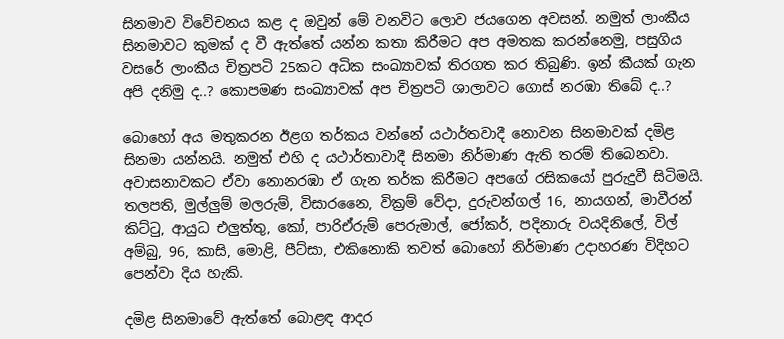සිනමාව විවේචනය කළ ද ඔවුන් මේ වනවිට ලොව ජයගෙන අවසන්. නමුත් ලාංකීය සිනමාවට කුමක් ද වී ඇත්තේ යන්න කතා කිරීමට අප අමතක කරන්නෙමු, පසුගිය වසරේ ලාංකීය චිත්‍රපටි 25කට අධික සංඛ්‍යාවක් තිරගත කර තිබුණි. ඉන් කීයක් ගැන අපි දනිමු ද..? කොපමණ සංඛ්‍යාවක් අප චිත්‍රපටි ශාලාවට ගොස් නරඹා තිබේ ද..?

බොහෝ අය මතුකරන ඊළග තර්කය වන්නේ යථාර්තවාදී නොවන සිනමාවක් දමිළ සිනමා යන්නයි. නමුත් එහි ද යථාර්තාවාදී සිනමා නිර්මාණ ඇති තරම් තිබෙනවා. අවාසනාවකට ඒවා නොනරඹා ඒ ගැන තර්ක කිරීමට අපගේ රසිකයෝ පුරුදුවී සිටිමයි. තලපති, මුල්ලුම් මලරුම්, විසාරනෛ, වික්‍රම් වේදා, දුරුවන්ගල් 16, නායගන්, මාවීරන් කිට්ටු, ආයුධ එලුත්තු, කෝ, පාරිඒරුම් පෙරුමාල්, ජෝකර්, පදිනාරු වයදිනිලේ, විල් අම්බු, 96, කාසි, මොළි, පීට්සා, එකිනොකි තවත් බොහෝ නිර්මාණ උදාහරණ විදිහට පෙන්වා දිය හැකි.

දමිළ සිනමාවේ ඇත්තේ බොළඳ ආදර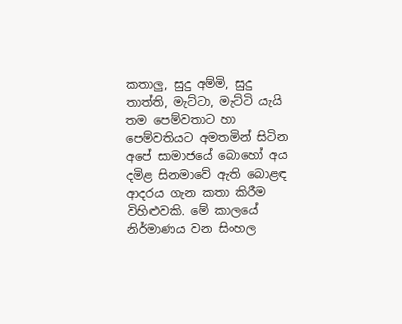කතාලු, සුදු අම්මි, සුදු තාත්ති, මැට්ටා, මැට්ටි යැයි තම පෙම්වතාට හා පෙම්වතියට අමතමින් සිටින අපේ සාමාජයේ බොහෝ අය දමිළ සිනමාවේ ඇති බොළඳ ආදරය ගැන කතා කිරීම විහිළුවකි. මේ කාලයේ නිර්මාණය වන සිංහල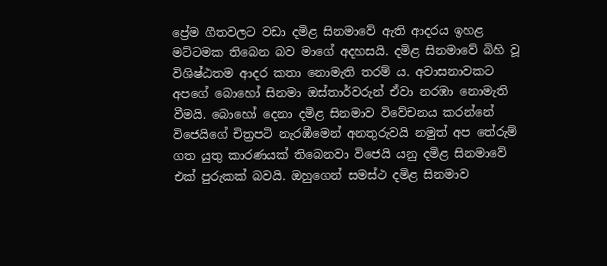ප්‍රේම ගීතවලට වඩා දමිළ සිනමාවේ ඇති ආදරය ඉහළ මට්ටමක තිබෙන බව මාගේ අදහසයි. දමිළ සිනමාවේ බිහි වූ විශිෂ්ඨතම ආදර කතා නොමැති තරම් ය. අවාසනාවකට අපගේ බොහෝ සිනමා ඔස්තාර්වරුන් ඒවා නරඹා නොමැති වීමයි. බොහෝ දෙනා දමිළ සිනමාව විවේචනය කරන්නේ විජෙයිගේ චිත්‍රපටි නැරඹීමෙන් අනතුරුවයි නමුත් අප තේරුම් ගත යුතු කාරණයක් තිබෙනවා විජෙයි යනු දමිළ සිනමාවේ එක් පුරුකක් බවයි. ඔහුගෙන් සමස්ථ දමිළ සිනමාව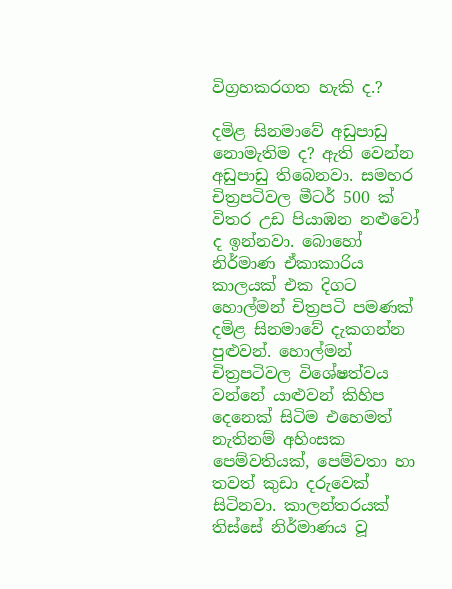විග්‍රහකරගත හැකි ද.?

දමිළ සිනමාවේ අඩුපාඩු නොමැතිම ද? ඇති වෙන්න අඩුපාඩු තිබෙනවා. සමහර චිත්‍රපටිවල මීටර් 500 ක් විතර උඩ පියාඹන නළුවෝ ද ඉන්නවා. බොහෝ නිර්මාණ ඒකාකාරිය කාලයක් එක දිගට හොල්මන් චිත්‍රපටි පමණක් දමිළ සිනමාවේ දැකගන්න පුළුවන්. හොල්මන් චිත්‍රපටිවල විශේෂත්වය වන්නේ යාළුවන් කිහිප දෙනෙක් සිටිම එහෙමත් නැතිනම් අහිංසක පෙම්වතියක්, පෙම්වතා හා තවත් කුඩා දරුවෙක් සිටිනවා. කාලන්තරයක් තිස්සේ නිර්මාණය වූ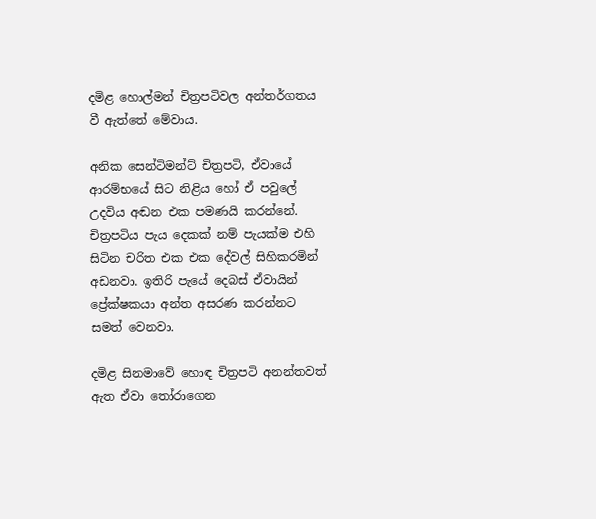දමිළ හොල්මන් චිත්‍රපටිවල අන්තර්ගතය වී ඇත්තේ මේවාය.

අනික සෙන්ටිමන්ට් චිත්‍රපටි, ඒවායේ ආරම්භයේ සිට නිළිය හෝ ඒ පවුලේ උදවිය අඬන එක පමණයි කරන්නේ. චිත්‍රපටිය පැය දෙකක් නම් පැයක්ම එහි සිටින චරිත එක එක දේවල් සිහිකරමින් අඩනවා. ඉතිරි පැයේ දෙබස් ඒවායින් ප්‍රේක්ෂකයා අන්ත අසරණ කරන්නට සමත් වෙනවා.

දමිළ සිනමාවේ හොඳ චිත්‍රපටි අනන්තවත් ඇත ඒවා තෝරාගෙන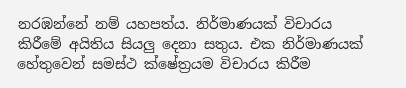නරඹන්නේ නම් යහපත්ය. නිර්මාණයක් විචාරය කිරීමේ අයිතිය සියලු දෙනා සතුය. එක නිර්මාණයක් හේතුවෙන් සමස්ථ ක්ෂේත්‍රයම විචාරය කිරීම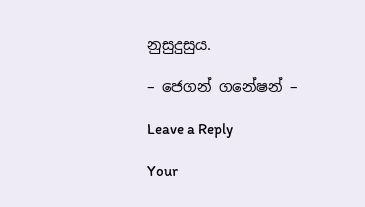නුසුදුසුය.

– ජෙගන් ගනේෂන් –

Leave a Reply

Your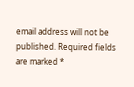email address will not be published. Required fields are marked *